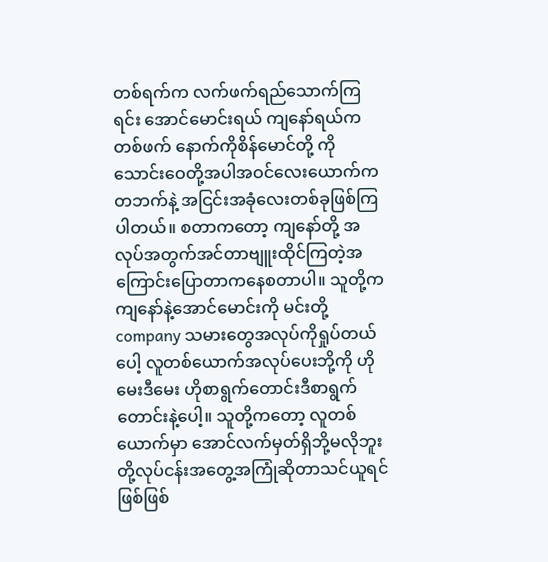တစ်ရက်က လက်ဖက်ရည်သောက်ကြရင်း အောင်မောင်းရယ် ကျနော်ရယ်ကတစ်ဖက် နောက်ကိုစိန်မောင်တို့ ကိုသောင်းဝေတို့အပါအဝင်လေးယောက်ကတဘက်နဲ့ အငြင်းအခုံလေးတစ်ခုဖြစ်ကြပါတယ်။ စတာကတော့ ကျနော်တို့ အလုပ်အတွက်အင်တာဗျူးထိုင်ကြတဲ့အကြောင်းပြောတာကနေစတာပါ။ သူတို့ကကျနော်နဲ့အောင်မောင်းကို မင်းတို့ company သမားတွေအလုပ်ကိုရှုပ်တယ်ပေါ့ လူတစ်ယောက်အလုပ်ပေးဘို့ကို ဟိုမေးဒီမေး ဟိုစာရွက်တောင်းဒီစာရွက်တောင်းနဲ့ပေါ့။ သူတို့ကတော့ လူတစ်ယောက်မှာ အောင်လက်မှတ်ရှိဘို့မလိုဘူးတို့လုပ်ငန်းအတွေ့အကြုံဆိုတာသင်ယူရင်ဖြစ်ဖြစ်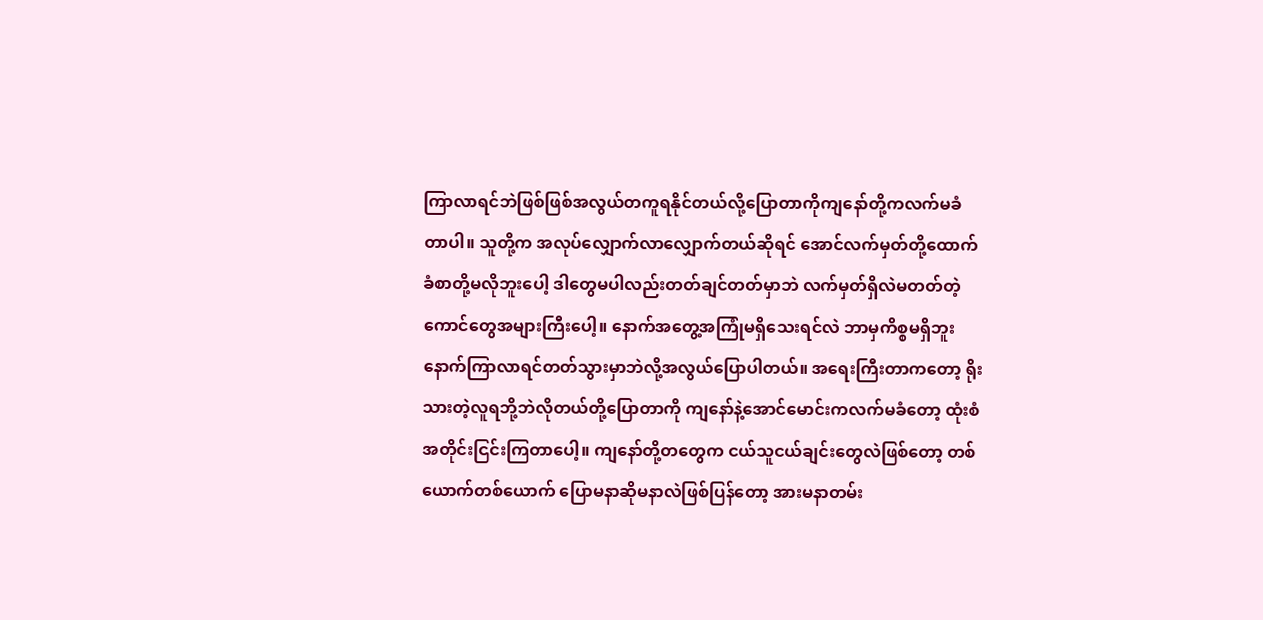ကြာလာရင်ဘဲဖြစ်ဖြစ်အလွယ်တကူရနိုင်တယ်လို့ပြောတာကိုကျနော်တို့ကလက်မခံတာပါ။ သူတို့က အလုပ်လျှောက်လာလျှောက်တယ်ဆိုရင် အောင်လက်မှတ်တို့ထောက်ခံစာတို့မလိုဘူးပေါ့ ဒါတွေမပါလည်းတတ်ချင်တတ်မှာဘဲ လက်မှတ်ရှိလဲမတတ်တဲ့ကောင်တွေအများကြီးပေါ့။ နောက်အတွေ့အကြုံမရှိသေးရင်လဲ ဘာမှကိစ္စမရှိဘူးနောက်ကြာလာရင်တတ်သွားမှာဘဲလို့အလွယ်ပြောပါတယ်။ အရေးကြီးတာကတော့ ရိုးသားတဲ့လူရဘို့ဘဲလိုတယ်တို့ပြောတာကို ကျနော်နဲ့အောင်မောင်းကလက်မခံတော့ ထုံးစံအတိုင်းငြင်းကြတာပေါ့။ ကျနော်တို့တတွေက ငယ်သူငယ်ချင်းတွေလဲဖြစ်တော့ တစ်ယောက်တစ်ယောက် ပြောမနာဆိုမနာလဲဖြစ်ပြန်တော့ အားမနာတမ်း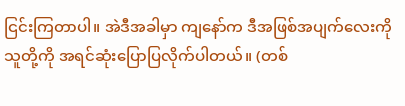ငြင်းကြတာပါ။ အဲဒီအခါမှာ ကျနော်က ဒီအဖြစ်အပျက်လေးကို သူတို့ကို အရင်ဆုံးပြောပြလိုက်ပါတယ်။ (တစ်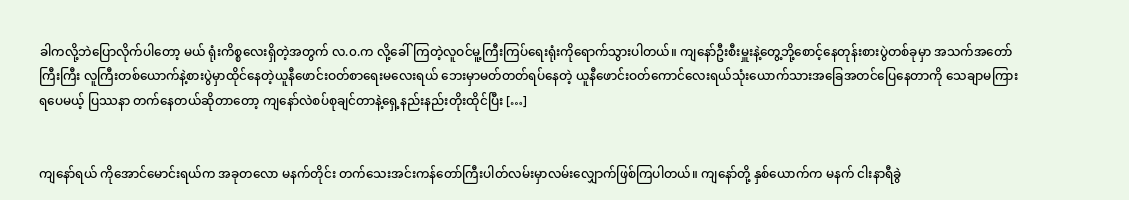ခါကလို့ဘဲပြောလိုက်ပါတော့ မယ် ရုံးကိစ္စလေးရှိတဲ့အတွက် လ.၀.က လို့ခေါ်ကြတဲ့လူဝင်မူ့ကြီးကြပ်ရေးရုံးကိုရောက်သွားပါတယ်။ ကျနော်ဦးစီးမှူးနဲ့တွေ့ဘို့စောင့်နေတုန်းစားပွဲတစ်ခုမှာ အသက်အတော်ကြီးကြီး လူကြီးတစ်ယောက်နဲ့စားပွဲမှာထိုင်နေတဲ့ယူနီဖောင်းဝတ်စာရေးမလေးရယ် ဘေးမှာမတ်တတ်ရပ်နေတဲ့ ယူနီဖောင်းဝတ်ကောင်လေးရယ်သုံးယောက်သားအခြေအတင်ပြေနေတာကို သေချာမကြားရပေမယ့် ပြဿနာ တက်နေတယ်ဆိုတာတော့ ကျနော်လဲစပ်စုချင်တာနဲ့ရှေ့နည်းနည်းတိုးထိုင်ပြီး […]


ကျနော်ရယ် ကိုအောင်မောင်းရယ်က အခုတလော မနက်တိုင်း တက်သေးအင်းကန်တော်ကြီးပါတ်လမ်းမှာလမ်းလျှောက်ဖြစ်ကြပါတယ်။ ကျနော်တို့ နှစ်ယောက်က မနက် ငါးနာရီခွဲ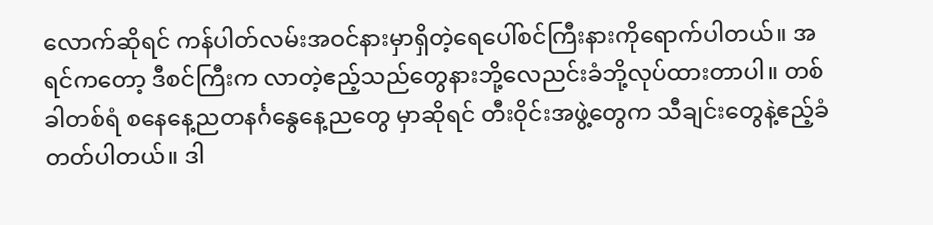လောက်ဆိုရင် ကန်ပါတ်လမ်းအဝင်နားမှာရှိတဲ့ရေပေါ်စင်ကြီးနားကိုရောက်ပါတယ်။ အရင်ကတော့ ဒီစင်ကြီးက လာတဲ့ဧည့်သည်တွေနားဘို့လေညင်းခံဘို့လုပ်ထားတာပါ။ တစ်ခါတစ်ရံ စနေနေ့ညတနင်္ဂနွေနေ့ညတွေ မှာဆိုရင် တီးဝိုင်းအဖွဲ့တွေက သီချင်းတွေနဲ့ဧည့်ခံတတ်ပါတယ်။ ဒါ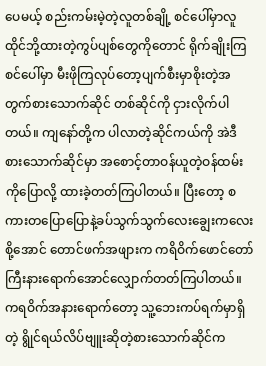ပေမယ့် စည်းကမ်းမဲ့တဲ့လူတစ်ချို့ စင်ပေါ်မှာလူထိုင်ဘို့ထားတဲ့ကွပ်ပျစ်တွေကိုတောင် ရိုက်ချိုးကြ စင်ပေါ်မှာ မီးဖိုကြလုပ်တော့ပျက်စီးမှာစိုးတဲ့အတွက်စားသောက်ဆိုင် တစ်ဆိုင်ကို ငှားလိုက်ပါတယ်။ ကျနော်တို့က ပါလာတဲ့ဆိုင်ကယ်ကို အဲဒီစားသောက်ဆိုင်မှာ အစောင့်တာဝန်ယူတဲ့ဝန်ထမ်းကိုပြောလို့ ထားခဲ့တတ်ကြပါတယ်။ ပြီးတော့ စကားတပြောပြောနဲ့ခပ်သွက်သွက်လေးချွေးကလေးစို့အောင် တောင်ဖက်အဖျားက ကရိဝိက်ဖောင်တော်ကြီးနားရောက်အောင်လျှောက်တတ်ကြပါတယ်။ ကရဝိက်အနားရောက်တော့ သူ့ဘေးကပ်ရက်မှာရှိတဲ့ ရွိုင်ရယ်လိပ်ဗျူးဆိုတဲ့စားသောက်ဆိုင်က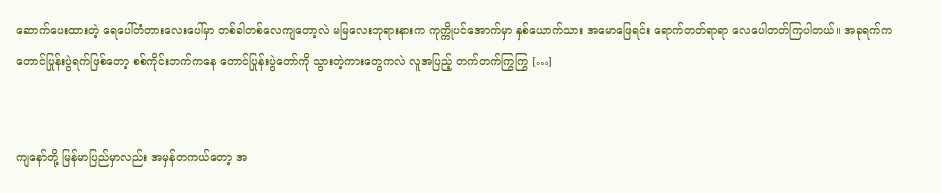ဆောက်ပေးထားတဲ့ ရေပေါ်တံတားလေးပေါ်မှာ တစ်ခါတစ်လေကျတော့လဲ မမြလေးဘုရားနားက ကုက္ကိုပင်အောက်မှာ နှစ်ယောက်သား အမောဖြေရင်း ရောက်တတ်ရာရာ လေပေါတတ်ကြပါတယ်။ အခုရက်က တောင်ပြုန်းပွဲရက်ဖြစ်တော့ စစ်ကိုင်းဘက်ကနေ တောင်ပြုန်းပွဲတော်ကို သွားတဲ့ကားတွေကလဲ လူအပြည့် တက်တက်ကြွကြွ […]


ကျနော်တို့ မြန်မာပြည်မှာလည်း အမှန်တကယ်တော့ အ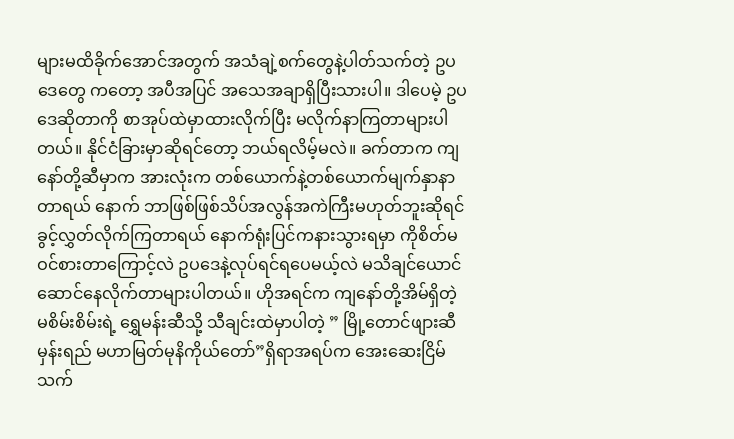များမထိခိုက်အောင်အတွက် အသံချဲ့စက်တွေနဲ့ပါတ်သက်တဲ့ ဥပဒေတွေ ကတော့ အပီအပြင် အသေအချာရှိပြီးသားပါ။ ဒါပေမဲ့ ဥပဒေဆိုတာကို စာအုပ်ထဲမှာထားလိုက်ပြီး မလိုက်နာကြတာများပါတယ်။ နိုင်ငံခြားမှာဆိုရင်တော့ ဘယ်ရလိမ့်မလဲ။ ခက်တာက ကျနော်တို့ဆီမှာက အားလုံးက တစ်ယောက်နဲ့တစ်ယောက်မျက်နှာနာတာရယ် နောက် ဘာဖြစ်ဖြစ်သိပ်အလွန်အကဲကြီးမဟုတ်ဘူးဆိုရင် ခွင့်လွှတ်လိုက်ကြတာရယ် နောက်ရုံးပြင်ကနားသွားရမှာ ကိုစိတ်မဝင်စားတာကြောင့်လဲ ဥပဒေနဲ့လုပ်ရင်ရပေမယ့်လဲ မသိချင်ယောင်ဆောင်နေလိုက်တာများပါတယ်။ ဟိုအရင်က ကျနော်တို့အိမ်ရှိတဲ့ မစိမ်းစိမ်းရဲ့ ရွှေမန်းဆီသို့ သီချင်းထဲမှာပါတဲ့ ” မြို့တောင်ဖျားဆီ မှန်းရည် မဟာမြတ်မုနိကိုယ်တော်”ရှိရာအရပ်က အေးဆေးငြိမ်သက်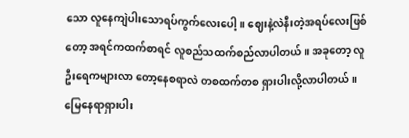သော လူနေကျဲပါးသောရပ်ကွက်လေးပေါ့။ ဈေးနဲ့လဲနီးတဲ့အရပ်လေးဖြစ်တော့ အရင်ကထက်စာရင် လူစည်သထက်စည်လာပါတယ်။ အခုတော့ လူဦးရေကများလာ တော့နေစရာလဲ တစထက်တစ ရှားပါးလို့လာပါတယ်။ မြေနေရာရှားပါး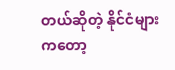တယ်ဆိုတဲ့ နိုင်ငံများကတော့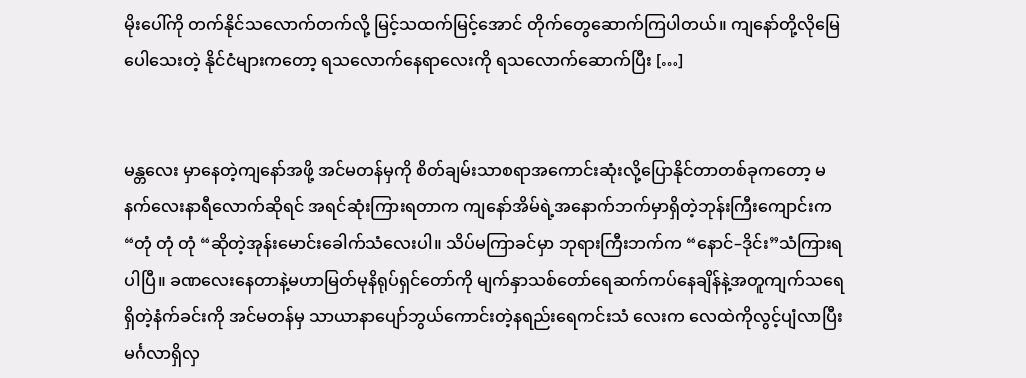မိုးပေါ်ကို တက်နိုင်သလောက်တက်လို့ မြင့်သထက်မြင့်အောင် တိုက်တွေဆောက်ကြပါတယ်။ ကျနော်တို့လိုမြေပေါသေးတဲ့ နိုင်ငံများကတော့ ရသလောက်နေရာလေးကို ရသလောက်ဆောက်ပြီး […]


မန္တလေး မှာနေတဲ့ကျနော်အဖို့ အင်မတန်မှကို စိတ်ချမ်းသာစရာအကောင်းဆုံးလို့ပြောနိုင်တာတစ်ခုကတော့ မနက်လေးနာရီလောက်ဆိုရင် အရင်ဆုံးကြားရတာက ကျနော်အိမ်ရဲ့အနောက်ဘက်မှာရှိတဲ့ဘုန်းကြီးကျောင်းက “တုံ တုံ တုံ “ဆိုတဲ့အုန်းမောင်းခေါက်သံလေးပါ။ သိပ်မကြာခင်မှာ ဘုရားကြီးဘက်က “နောင်–ဒိုင်း”သံကြားရပါပြီ။ ခဏလေးနေတာနဲ့မဟာမြတ်မုနိရုပ်ရှင်တော်ကို မျက်နှာသစ်တော်ရေဆက်ကပ်နေချိန်နဲ့အတူကျက်သရေရှိတဲ့နံက်ခင်းကို အင်မတန်မှ သာယာနာပျော်ဘွယ်ကောင်းတဲ့နရည်းရေကင်းသံ လေးက လေထဲကိုလွင့်ပျံလာပြီး မင်္ဂလာရှိလှ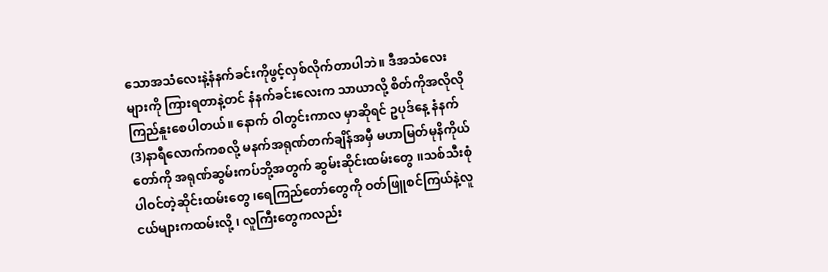သောအသံလေးနဲ့နံနက်ခင်းကိုဖွင့်လှစ်လိုက်တာပါဘဲ။ ဒီအသံလေးများကို ကြားရတာနဲ့တင် နံနက်ခင်းလေးက သာယာလို့ စိတ်ကိုအလိုလို ကြည်နူးစေပါတယ်။ နောက် ဝါတွင်းကာလ မှာဆိုရင် ဥပုဒ်နေ့ နံနက်(3)နာရီလောက်ကစလို့ မနက်အရုဏ်တက်ချိန်အမှီ မဟာမြတ်မုနိကိုယ်တော်ကို အရုဏ်ဆွမ်းကပ်ဘို့အတွက် ဆွမ်းဆိုင်းထမ်းတွေ ၊၊သစ်သီးစုံပါဝင်တဲ့ဆိုင်းထမ်းတွေ ၊ရေကြည်တော်တွေကို ဝတ်ဖြူစင်ကြယ်နဲ့လူငယ်များကထမ်းလို့ ၊ လူကြီးတွေကလည်း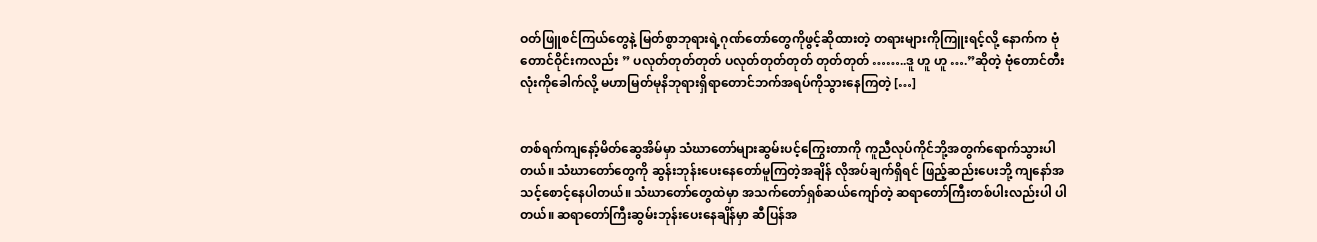ဝတ်ဖြူစင်ကြယ်တွေနဲ့ မြတ်စွာဘုရားရဲ့ဂုဏ်တော်တွေကိုဖွင့်ဆိုထားတဲ့ တရားများကိုကြူးရင့်လို့ နောက်က ဗုံတောင်ဝိုင်းကလည်း ” ပလုတ်တုတ်တုတ် ပလုတ်တုတ်တုတ် တုတ်တုတ် ……..ဒူ ဟူ ဟူ ….”ဆိုတဲ့ ဗုံတောင်တီးလုံးကိုခေါက်လို့ မဟာမြတ်မုနိဘုရားရှိရာတောင်ဘက်အရပ်ကိုသွားနေကြတဲ့ […]


တစ်ရက်ကျနော့်မိတ်ဆွေအိမ်မှာ သံဃာတော်များဆွမ်းပင့်ကြွေးတာကို ကူညီလုပ်ကိုင်ဘို့အတွက်ရောက်သွားပါတယ်။ သံဃာတော်တွေကို ဆွန်းဘုန်းပေးနေတော်မူကြတဲ့အချိန် လိုအပ်ချက်ရှိရင် ဖြည့်ဆည်းပေးဘို့ ကျနော်အသင့်စောင့်နေပါတယ်။ သံဃာတော်တွေထဲမှာ အသက်တော်ရှစ်ဆယ်ကျော်တဲ့ ဆရာတော်ကြီးတစ်ပါးလည်းပါ ပါတယ်။ ဆရာတော်ကြီးဆွမ်းဘုန်းပေးနေချိန်မှာ ဆီပြန်အ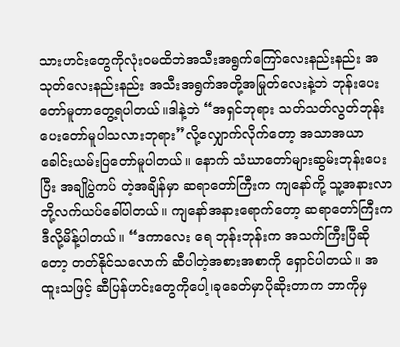သားဟင်းတွေကိုလုံးဝမထိဘဲအသီးအရွက်ကြော်လေးနည်းနည်း အသုတ်လေးနည်းနည်း အသီးအရွက်အတို့အမြုတ်လေးနဲ့ဘဲ ဘုန်းပေးတော်မူတာတွေ့ရပါတယ်။ဒါနဲ့ဘဲ “အရှင်ဘုရား သတ်သတ်လွတ်ဘုန်းပေးတော်မူပါသလားဘုရား”လို့လျှောက်လိုက်တော့ အသာအယာခေါင်းယမ်းပြတော်မူပါတယ်။ နောက် သံဃာတော်များဆွမ်းဘုန်းပေးပြီး အချိုပွဲကပ် တဲ့အချိန်မှာ ဆရာတော်ကြီးက ကျနော်ကို့ သူ့အနားလာဘို့လက်ယပ်ခေါ်ပါတယ်။ ကျနော်အနားရောက်တော့ ဆရာတော်ကြီးက ဒီလို့မိန့်ပါတယ်။ “ဒကာလေး ရေ ဘုန်းဘုန်းက အသက်ကြီးပြီဆိုတော့ တတ်နိုင်သလောက် ဆီပါတဲ့အစားအစာကို ရှောင်ပါတယ်။ အထူးသဖြင့် ဆီပြန်ဟင်းတွေကိုပေါ့၊ခုခေတ်မှာပိုဆိုးတာက ဘာကိုမှ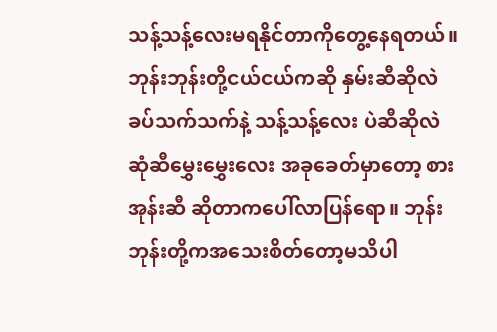သန့်သန့်လေးမရနိုင်တာကိုတွေ့နေရတယ်။ ဘုန်းဘုန်းတို့ငယ်ငယ်ကဆို နှမ်းဆီဆိုလဲခပ်သက်သက်နဲ့ သန့်သန့်လေး ပဲဆီဆိုလဲ ဆုံဆီမွှေးမွှေးလေး အခုခေတ်မှာတော့ စားအုန်းဆီ ဆိုတာကပေါ်လာပြန်ရော။ ဘုန်းဘုန်းတို့ကအသေးစိတ်တော့မသိပါ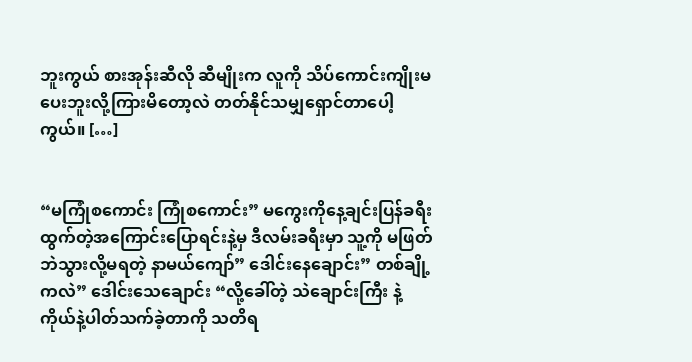ဘူးကွယ် စားအုန်းဆီလို ဆီမျိုးက လူကို သိပ်ကောင်းကျိုးမပေးဘူးလို့ကြားမိတော့လဲ တတ်နိုင်သမျှရှောင်တာပေါ့ကွယ်။ […]


“မကြုံစကောင်း ကြုံစကောင်း” မကွေးကိုနေ့ချင်းပြန်ခရီးထွက်တဲ့အကြောင်းပြောရင်းနဲ့မှ ဒီလမ်းခရီးမှာ သူ့ကို မဖြတ်ဘဲသွားလို့မရတဲ့ နာမယ်ကျော်” ဒေါင်းနေချောင်း” တစ်ချို့ကလဲ” ဒေါင်းသေချောင်း “လို့ခေါ်တဲ့ သဲချောင်းကြီး နဲ့ ကိုယ်နဲ့ပါတ်သက်ခဲ့တာကို သတိရ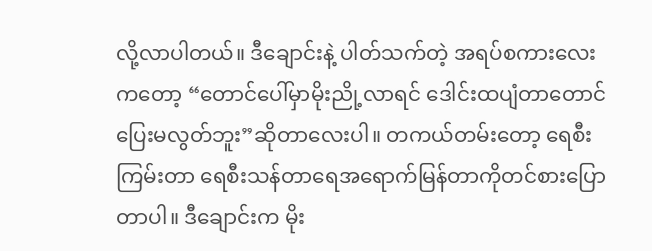လို့လာပါတယ်။ ဒီချောင်းနဲ့ ပါတ်သက်တဲ့ အရပ်စကားလေးကတော့ “တောင်ပေါ်မှာမိုးညို့လာရင် ဒေါင်းထပျံတာတောင် ပြေးမလွတ်ဘူး”ဆိုတာလေးပါ။ တကယ်တမ်းတော့ ရေစီးကြမ်းတာ ရေစီးသန်တာရေအရောက်မြန်တာကိုတင်စားပြောတာပါ။ ဒီချောင်းက မိုး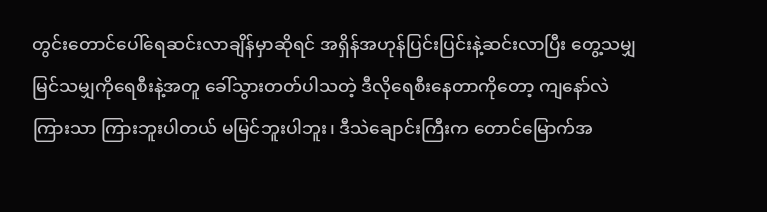တွင်းတောင်ပေါ်ရေဆင်းလာချိန်မှာဆိုရင် အရှိန်အဟုန်ပြင်းပြင်းနဲ့ဆင်းလာပြီး တွေ့သမျှမြင်သမျှကိုရေစီးနဲ့အတူ ခေါ်သွားတတ်ပါသတဲ့ ဒီလိုရေစီးနေတာကိုတော့ ကျနော်လဲ ကြားသာ ကြားဘူးပါတယ် မမြင်ဘူးပါဘူး၊ ဒီသဲချောင်းကြီးက တောင်မြောက်အ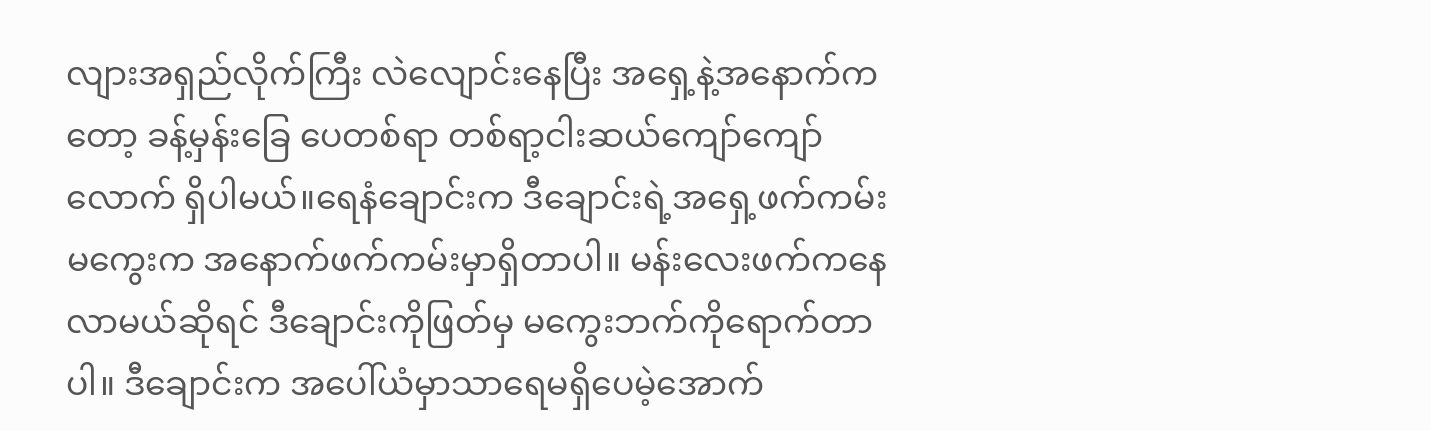လျားအရှည်လိုက်ကြီး လဲလျောင်းနေပြီး အရှေ့နဲ့အနောက်ကတော့ ခန့်မှန်းခြေ ပေတစ်ရာ တစ်ရာ့ငါးဆယ်ကျော်ကျော်လောက် ရှိပါမယ်။ရေနံချောင်းက ဒီချောင်းရဲ့အရှေ့ဖက်ကမ်း မကွေးက အနောက်ဖက်ကမ်းမှာရှိတာပါ။ မန်းလေးဖက်ကနေလာမယ်ဆိုရင် ဒီချောင်းကိုဖြတ်မှ မကွေးဘက်ကိုရောက်တာပါ။ ဒီချောင်းက အပေါ်ယံမှာသာရေမရှိပေမဲ့အောက်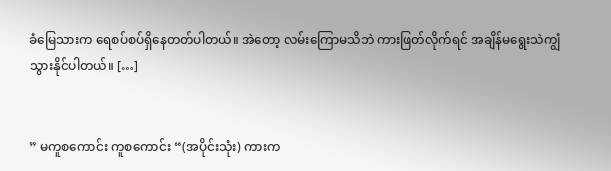ခံမြေသားက ရေစပ်စပ်ရှိနေတတ်ပါတယ်။ အဲတော့ လမ်းကြောမသိဘဲ ကားဖြတ်လိုက်ရင် အချိန်မရွေးသဲကျွံသွားနိုင်ပါတယ်။ […]


” မကူစကောင်း ကူစကောင်း “(အပိုင်းသုံး) ကားက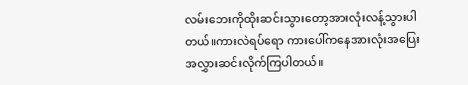လမ်းဘေးကိုထိုးဆင်းသွားတော့အားလုံးလန့်သွားပါတယ်။ကားလဲရပ်ရော ကားပေါ်ကနေအားလုံးအပြေးအလွှားဆင်းလိုက်ကြပါတယ်။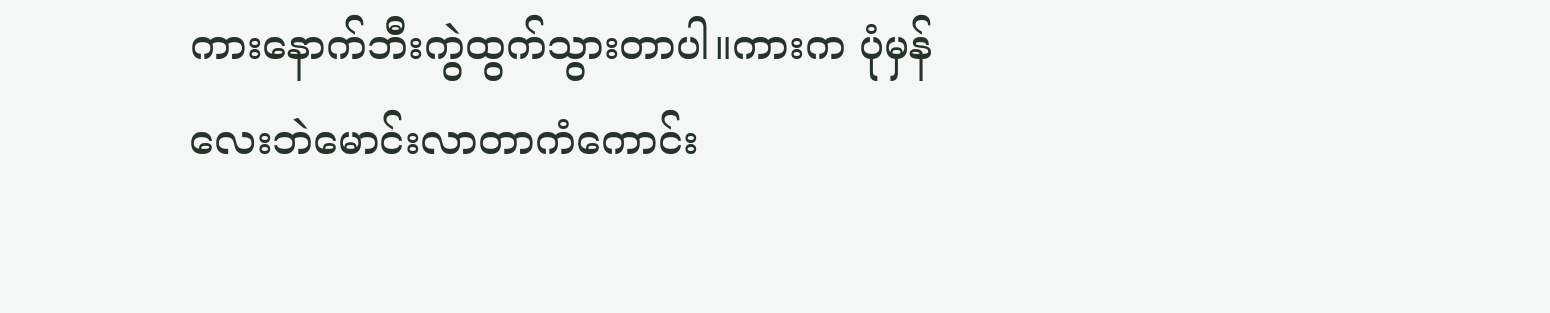ကားနောက်ဘီးကွဲထွက်သွားတာပါ။ကားက ပုံမှန်လေးဘဲမောင်းလာတာကံကောင်း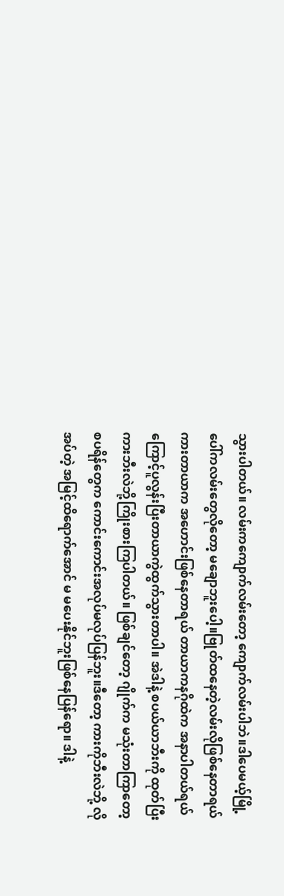သွားပါတယ်။ လမ်းကကျောက်လမ်းတော့ ကျောက်လမ်းပါဘဲ။ဒါပေမယ့်မြို့ပေါ်ကလမ်းတွေလိုတော့ မချောဘူးပေါ့။ဗြုတ်ထနေတဲ့လမ်းလိုဖြစ်နေတာရယ် ကားတာယာက အဟောင်းဖြစ်နေတာရယ် တာယာကနဂိုထဲက အနာပါတယ်ရယ်ကြောင့်ပူလွန်းပြီးတာယာကွဲထွက်သွားတာပါ။ အဲဒါနဲ့ စပယ်ယာဘီးကို ထုတ်ပြီး ကားဘီးလဲဘို့ကြိုးစားကြပါတယ်။ ဖြစ်ချင်တော့ ဂျိုက်က မသုံးတာကြာတော့ စပရိန်တွေက ကောင်းကောင်းအလုပ်မလုပ်ပြန်ဘူး။ဒီတော့ ကားကိုဘီးလဲဘို့ လိုအပ်တဲ့ အမြင့်ထိရောက်အောင် မ မပေးနိုင်ဘူးဖြစ်နေပြန်ရော။ ဒါနဲ့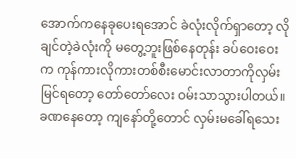အောက်ကနေခုပေးရအောင် ခဲလုံးလိုက်ရှာတော့ လိုချင်တဲ့ခဲလုံးကို မတွေ့ဘူးဖြစ်နေတုန်း ခပ်ဝေးဝေးက ကုန်ကားလိုကားတစ်စီးမောင်းလာတာကိုလှမ်းမြင်ရတော့ တော်တော်လေး ဝမ်းသာသွားပါတယ်။ခဏနေတော့ ကျနော်တို့တောင် လှမ်းမခေါ်ရသေး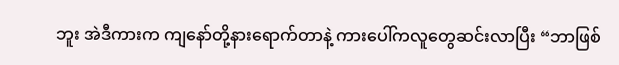ဘူး အဲဒီကားက ကျနော်တို့နားရောက်တာနဲ့ ကားပေါ်ကလူတွေဆင်းလာပြီး “ဘာဖြစ်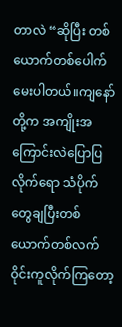တာလဲ “ဆိုပြီး တစ်ယောက်တစ်ပေါက်မေးပါတယ်။ကျနော်တို့က အကျိုးအကြောင်းလဲပြောပြလိုက်ရော သံပိုက်တွေချပြီးတစ်ယောက်တစ်လက်ဝိုင်းကူလိုက်ကြတော့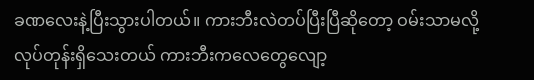ခဏလေးနဲ့ပြီးသွားပါတယ်။ ကားဘီးလဲတပ်ပြီးပြီဆိုတော့ ဝမ်းသာမလို့လုပ်တုန်းရှိသေးတယ် ကားဘီးကလေတွေလျော့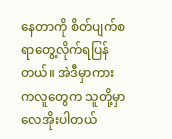နေတာကို စိတ်ပျက်စရာတွေ့လိုက်ရပြန်တယ်။ အဲဒီမှာကားကလူတွေက သူတို့မှာလေအိုးပါတယ်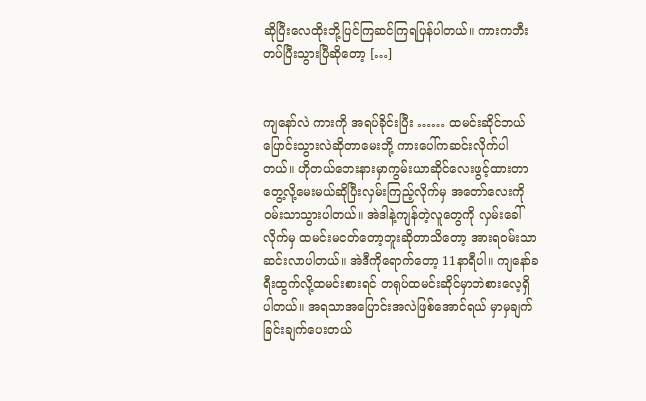ဆိုပြီးလေထိုးဘို့ပြင်ကြဆင်ကြရပြန်ပါတယ်။ ကားကဘီးတပ်ပြီးသွားပြီဆိုတော့ […]


ကျနော်လဲ ကားကို အရပ်ခိုင်းပြီး …… ထမင်းဆိုင်ဘယ်ပြောင်းသွားလဲဆိုတာမေးဘို့ ကားပေါ်ကဆင်းလိုက်ပါတယ်။ ဟိုတယ်ဘေးနားမှာကွမ်းယာဆိုင်လေးဖွင့်ထားတာတွေ့လို့မေးမယ်ဆိုပြီးလှမ်းကြည့်လိုက်မှ အတော်လေးကို ဝမ်းသာသွားပါတယ်။ အဲဒါနဲ့ကျန်တဲ့လူတွေကို လှမ်းခေါ်လိုက်မှ ထမင်းမငတ်တော့ဘူးဆိုတာသိတော့ အားရဝမ်းသာဆင်းလာပါတယ်။ အဲဒီကိုရောက်တော့ 11နာရီပါ။ ကျနော်ခရီးထွက်လို့ထမင်းစားရင် တရုပ်ထမင်းဆိုင်မှာဘဲစားလေ့ရှိပါတယ်။ အရသာအပြောင်းအလဲဖြစ်အောင်ရယ် မှာမှချက်ခြင်းချက်ပေးတယ်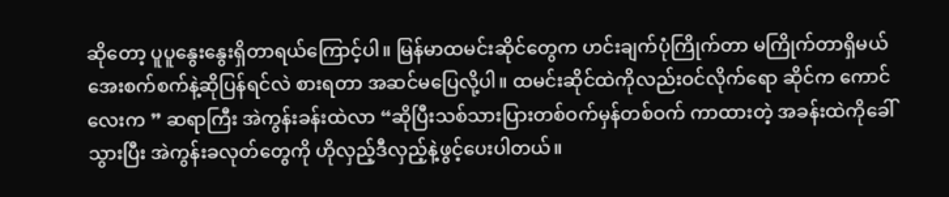ဆိုတော့ ပူပူနွေးနွေးရှိတာရယ်ကြောင့်ပါ။ မြန်မာထမင်းဆိုင်တွေက ဟင်းချက်ပုံကြိုက်တာ မကြိုက်တာရှိမယ် အေးစက်စက်နဲ့ဆိုပြန်ရင်လဲ စားရတာ အဆင်မပြေလို့ပါ။ ထမင်းဆိုင်ထဲကိုလည်းဝင်လိုက်ရော ဆိုင်က ကောင်လေးက ” ဆရာကြီး အဲကွန်းခန်းထဲလာ “ဆိုပြီးသစ်သားပြားတစ်ဝက်မှန်တစ်ဝက် ကာထားတဲ့ အခန်းထဲကိုခေါ်သွားပြီး အဲကွန်းခလုတ်တွေကို ဟိုလှည့်ဒီလှည့်နဲ့ဖွင့်ပေးပါတယ်။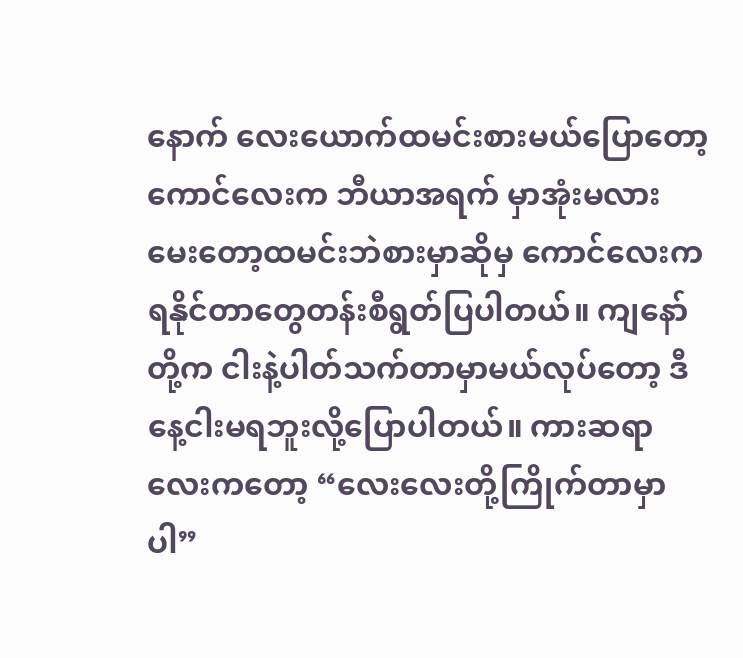နောက် လေးယောက်ထမင်းစားမယ်ပြောတော့ ကောင်လေးက ဘီယာအရက် မှာအုံးမလားမေးတော့ထမင်းဘဲစားမှာဆိုမှ ကောင်လေးက ရနိုင်တာတွေတန်းစီရွတ်ပြပါတယ်။ ကျနော်တို့က ငါးနဲ့ပါတ်သက်တာမှာမယ်လုပ်တော့ ဒီနေ့ငါးမရဘူးလို့ပြောပါတယ်။ ကားဆရာလေးကတော့ “လေးလေးတို့ကြိုက်တာမှာပါ”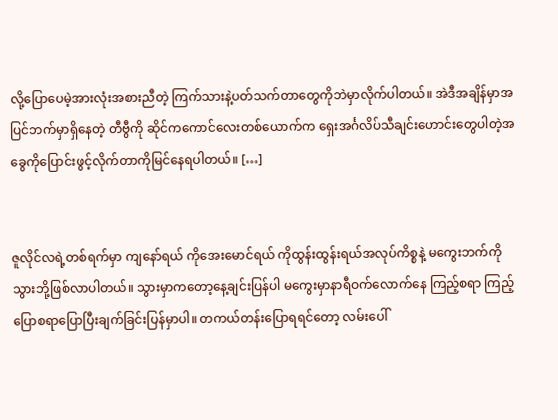လို့ပြောပေမဲ့အားလုံးအစားညီတဲ့ ကြက်သားနဲ့ပတ်သက်တာတွေကိုဘဲမှာလိုက်ပါတယ်။ အဲဒီအချိန်မှာအပြင်ဘက်မှာရှိနေတဲ့ တီဗွီကို ဆိုင်ကကောင်လေးတစ်ယောက်က ရှေးအင်္ဂလိပ်သီချင်းဟောင်းတွေပါတဲ့အခွေကိုပြောင်းဖွင့်လိုက်တာကိုမြင်နေရပါတယ်။ […]


ဇူလိုင်လရဲ့တစ်ရက်မှာ ကျနော်ရယ် ကိုအေးမောင်ရယ် ကိုထွန်းထွန်းရယ်အလုပ်ကိစ္စနဲ့ မကွေးဘက်ကို သွားဘို့ဖြစ်လာပါတယ်။ သွားမှာကတော့နေ့ချင်းပြန်ပါ မကွေးမှာနာရီဝက်လောက်နေ ကြည့်စရာ ကြည့်ပြောစရာပြောပြီးချက်ခြင်းပြန်မှာပါ။ တကယ်တန်းပြောရရင်တော့ လမ်းပေါ်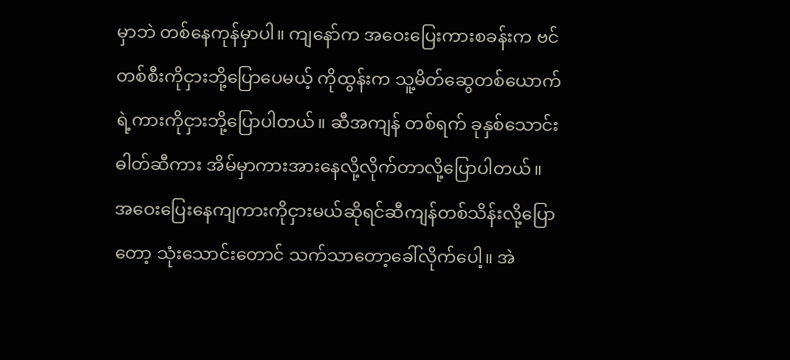မှာဘဲ တစ်နေကုန်မှာပါ။ ကျနော်က အဝေးပြေးကားစခန်းက ဗင်တစ်စီးကိုငှားဘို့ပြောပေမယ့် ကိုထွန်းက သူ့မိတ်ဆွေတစ်ယောက်ရဲ့ကားကိုငှားဘို့ပြောပါတယ်။ ဆီအကျန် တစ်ရက် ခုနှစ်သောင်း ဓါတ်ဆီကား အိမ်မှာကားအားနေလို့လိုက်တာလို့ပြောပါတယ်။ အဝေးပြေးနေကျကားကိုငှားမယ်ဆိုရင်ဆီကျန်တစ်သိန်းလို့ပြောတော့ သုံးသောင်းတောင် သက်သာတော့ခေါ်လိုက်ပေါ့။ အဲ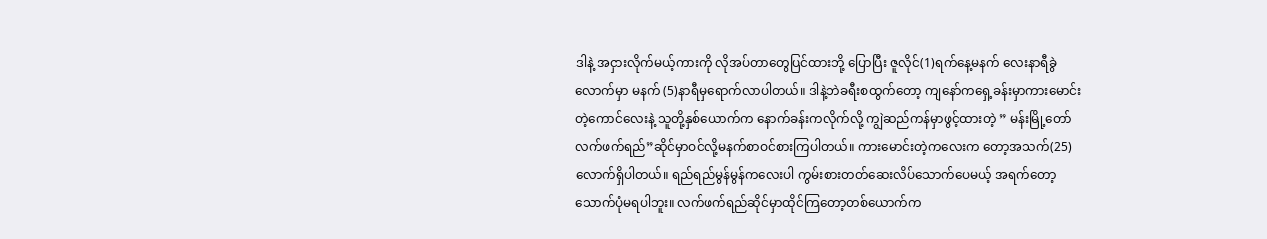ဒါနဲ့ အငှားလိုက်မယ့်ကားကို လိုအပ်တာတွေပြင်ထားဘို့ ပြောပြီး ဇူလိုင်(1)ရက်နေ့မနက် လေးနာရီခွဲလောက်မှာ မနက် (5)နာရီမှရောက်လာပါတယ်။ ဒါနဲ့ဘဲခရီးစထွက်တော့ ကျနော်ကရှေ့ခန်းမှာကားမောင်းတဲ့ကောင်လေးနဲ့ သူတို့နှစ်ယောက်က နောက်ခန်းကလိုက်လို့ ကျွဲဆည်ကန်မှာဖွင့်ထားတဲ့ ” မန်းမြို့တော်လက်ဖက်ရည်”ဆိုင်မှာဝင်လို့မနက်စာဝင်စားကြပါတယ်။ ကားမောင်းတဲ့ကလေးက တော့အသက်(25)လောက်ရှိပါတယ်။ ရည်ရည်မွန်မွန်ကလေးပါ ကွမ်းစားတတ်ဆေးလိပ်သောက်ပေမယ့် အရက်တော့ သောက်ပုံမရပါဘူး။ လက်ဖက်ရည်ဆိုင်မှာထိုင်ကြတော့တစ်ယောက်က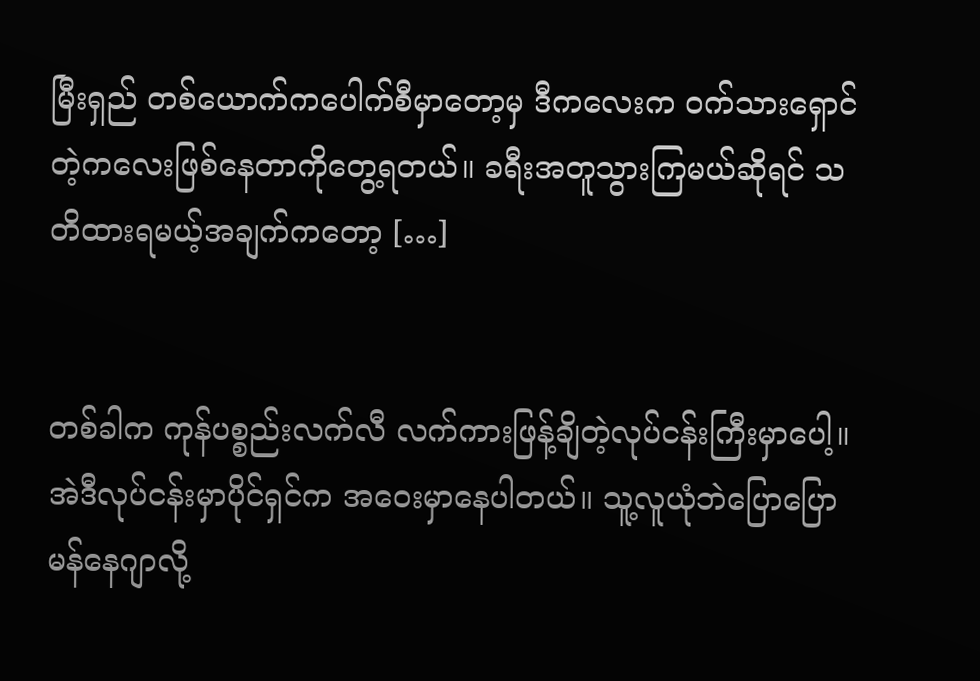မြီးရှည် တစ်ယောက်ကပေါက်စီမှာတော့မှ ဒီကလေးက ဝက်သားရှောင်တဲ့ကလေးဖြစ်နေတာကိုတွေ့ရတယ်။ ခရီးအတူသွားကြမယ်ဆိုရင် သတိထားရမယ့်အချက်ကတော့ […]


တစ်ခါက ကုန်ပစ္စည်းလက်လီ လက်ကားဖြန့်ချိတဲ့လုပ်ငန်းကြီးမှာပေါ့။ အဲဒီလုပ်ငန်းမှာပိုင်ရှင်က အဝေးမှာနေပါတယ်။ သူ့လူယုံဘဲပြောပြော မန်နေဂျာလို့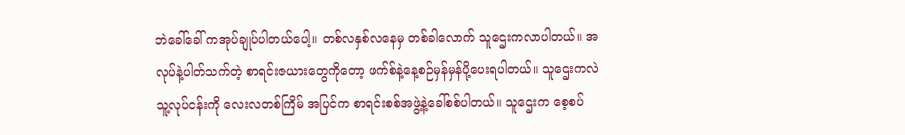ဘဲခေါ်ခေါ် ကအုပ်ချုပ်ပါတယ်ပေါ့။ တစ်လနှစ်လနေမှ တစ်ခါလောက် သူဌေးကလာပါတယ်။ အလုပ်နဲ့ပါတ်သက်တဲ့ စာရင်းဇယားတွေကိုတော့ ဖက်စ်နဲ့နေ့စဉ်မှန်မှန်ပို့ပေးရပါတယ်။ သူဌေးကလဲ သူ့လုပ်ငန်းကို လေးလတစ်ကြိမ် အပြင်က စာရင်းစစ်အဖွဲ့နဲ့ခေါ်စစ်ပါတယ်။ သူဌေးက စေ့စပ်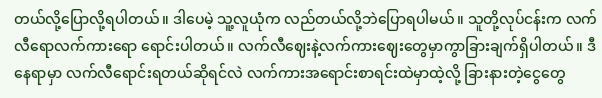တယ်လို့ပြောလို့ရပါတယ်။ ဒါပေမဲ့ သူ့လူယုံက လည်တယ်လို့ဘဲပြောရပါမယ်။ သူတို့လုပ်ငန်းက လက်လီရောလက်ကားရော ရောင်းပါတယ်။ လက်လီဈေးနဲ့လက်ကားဈေးတွေမှာကွာခြားချက်ရှိပါတယ်။ ဒီနေရာမှာ လက်လီရောင်းရတယ်ဆိုရင်လဲ လက်ကားအရောင်းစာရင်းထဲမှာထဲ့လို့ ခြားနားတဲ့ငွေတွေ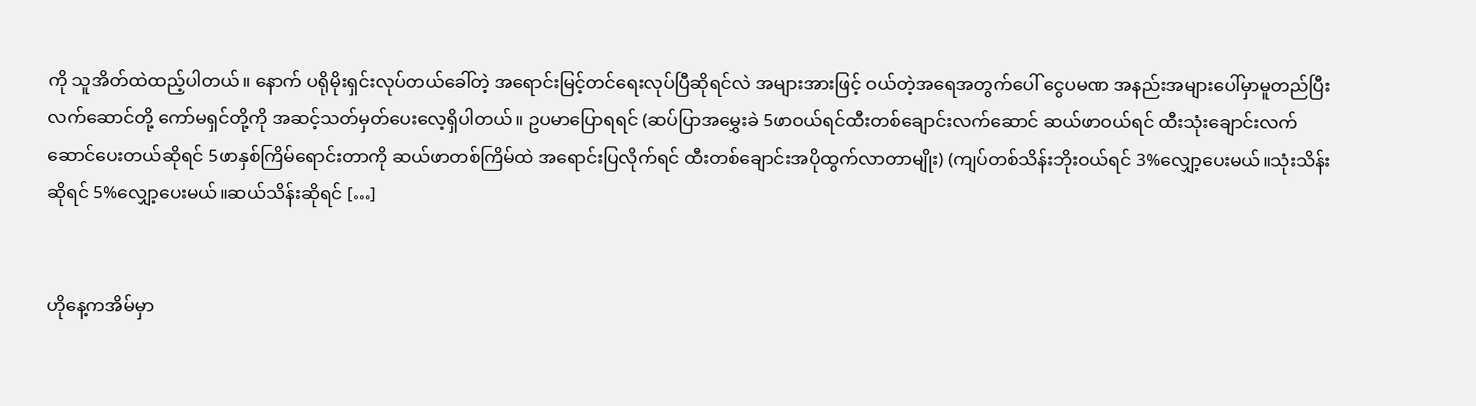ကို သူအိတ်ထဲထည့်ပါတယ်။ နောက် ပရိုမိုးရှင်းလုပ်တယ်ခေါ်တဲ့ အရောင်းမြင့်တင်ရေးလုပ်ပြီဆိုရင်လဲ အများအားဖြင့် ဝယ်တဲ့အရေအတွက်ပေါ် ငွေပမဏ အနည်းအများပေါ်မှာမူတည်ပြီး လက်ဆောင်တို့ ကော်မရှင်တို့ကို အဆင့်သတ်မှတ်ပေးလေ့ရှိပါတယ်။ ဥပမာပြောရရင် (ဆပ်ပြာအမွှေးခဲ 5ဖာဝယ်ရင်ထီးတစ်ချောင်းလက်ဆောင် ဆယ်ဖာဝယ်ရင် ထီးသုံးချောင်းလက်ဆောင်ပေးတယ်ဆိုရင် 5ဖာနှစ်ကြိမ်ရောင်းတာကို ဆယ်ဖာတစ်ကြိမ်ထဲ အရောင်းပြလိုက်ရင် ထီးတစ်ချောင်းအပိုထွက်လာတာမျိုး) (ကျပ်တစ်သိန်းဘိုးဝယ်ရင် 3%လျှော့ပေးမယ်။သုံးသိန်းဆိုရင် 5%လျှော့ပေးမယ်။ဆယ်သိန်းဆိုရင် […]


ဟိုနေ့ကအိမ်မှာ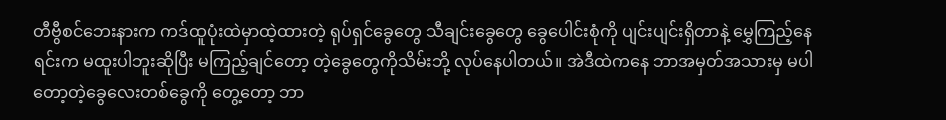တီဗွီစင်ဘေးနားက ကဒ်ထူပုံးထဲမှာထဲ့ထားတဲ့ ရုပ်ရှင်ခွေတွေ သီချင်းခွေတွေ ခွေပေါင်းစုံကို ပျင်းပျင်းရှိတာနဲ့ မွှေကြည့်နေရင်းက မထူးပါဘူးဆိုပြီး မကြည့်ချင်တော့ တဲ့ခွေတွေကိုသိမ်းဘို့ လုပ်နေပါတယ်။ အဲဒီထဲကနေ ဘာအမှတ်အသားမှ မပါတော့တဲ့ခွေလေးတစ်ခွေကို တွေ့တော့ ဘာ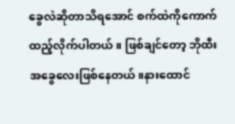ခွေလဲဆိုတာသိရအောင် စက်ထဲကိုကောက်ထည့်လိုက်ပါတယ်။ ဖြစ်ချင်တော့ ဘိုထီးအခွေလေးဖြစ်နေတယ်။နားထောင်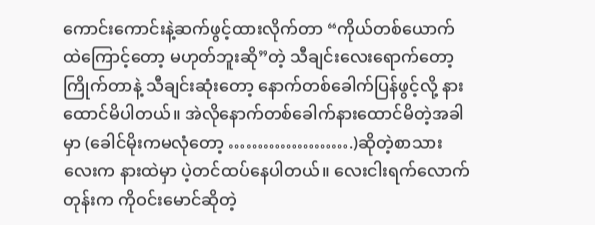ကောင်းကောင်းနဲ့ဆက်ဖွင့်ထားလိုက်တာ “ကိုယ်တစ်ယောက်ထဲကြောင့်တော့ မဟုတ်ဘူးဆို”တဲ့ သီချင်းလေးရောက်တော့ ကြိုက်တာနဲ့ သီချင်းဆုံးတော့ နောက်တစ်ခေါက်ပြန်ဖွင့်လို့ နားထောင်မိပါတယ်။ အဲလိုနောက်တစ်ခေါက်နားထောင်မိတဲ့အခါမှာ (ခေါင်မိုးကမလုံတော့ ………………….)ဆိုတဲ့စာသားလေးက နားထဲမှာ ပဲ့တင်ထပ်နေပါတယ်။ လေးငါးရက်လောက်တုန်းက ကိုဝင်းမောင်ဆိုတဲ့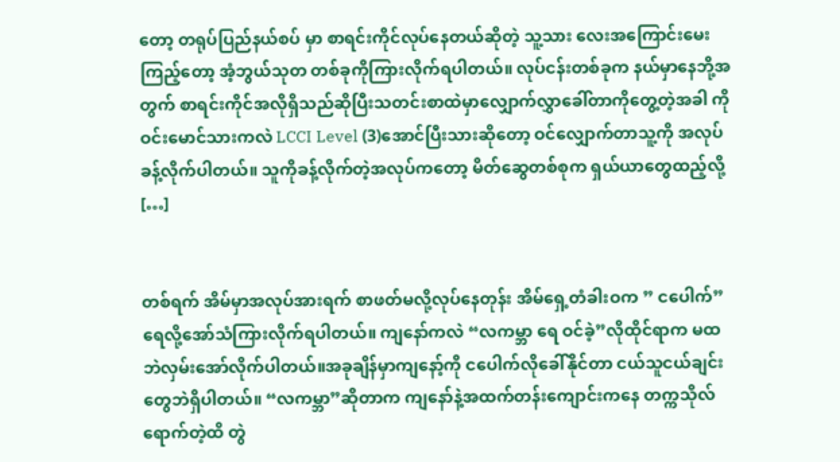တော့ တရုပ်ပြည်နယ်စပ် မှာ စာရင်းကိုင်လုပ်နေတယ်ဆိုတဲ့ သူ့သား လေးအကြောင်းမေးကြည့်တော့ အံ့ဘွယ်သုတ တစ်ခုကိုကြားလိုက်ရပါတယ်။ လုပ်ငန်းတစ်ခုက နယ်မှာနေဘို့အတွက် စာရင်းကိုင်အလိုရှိသည်ဆိုပြီးသတင်းစာထဲမှာလျှောက်လွှာခေါ်တာကိုတွေ့တဲ့အခါ ကိုဝင်းမောင်သားကလဲ LCCI Level (3)အောင်ပြီးသားဆိုတော့ ဝင်လျှောက်တာသူ့ကို အလုပ်ခန့်လိုက်ပါတယ်။ သူကိုခန့်လိုက်တဲ့အလုပ်ကတော့ မိတ်ဆွေတစ်စုက ရှယ်ယာတွေထည့်လို့ […]


တစ်ရက် အိမ်မှာအလုပ်အားရက် စာဖတ်မလို့လုပ်နေတုန်း အိမ်ရှေ့တံခါးဝက ” ငပေါက်”ရေလို့အော်သံကြားလိုက်ရပါတယ်။ ကျနော်ကလဲ “လကမ္ဘာ ရေ ဝင်ခဲ့”လိုထိုင်ရာက မထဘဲလှမ်းအော်လိုက်ပါတယ်။အခုချိန်မှာကျနော့်ကို ငပေါက်လိုခေါ်နိုင်တာ ငယ်သူငယ်ချင်းတွေဘဲရှိပါတယ်။ “လကမ္ဘာ”ဆိုတာက ကျနော်နဲ့အထက်တန်းကျောင်းကနေ တက္ကသိုလ်ရောက်တဲ့ထိ တွဲ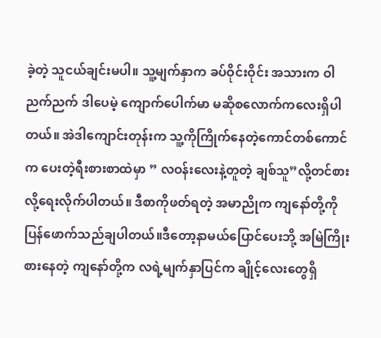ခဲ့တဲ့ သူငယ်ချင်းမပါ။ သူ့မျက်နှာက ခပ်ဝိုင်းဝိုင်း အသားက ဝါညက်ညက် ဒါပေမဲ့ ကျောက်ပေါက်မာ မဆိုစလောက်ကလေးရှိပါတယ်။ အဲဒါကျောင်းတုန်းက သူ့ကိုကြိုက်နေတဲ့ကောင်တစ်ကောင်က ပေးတဲ့ရီးစားစာထဲမှာ ” လဝန်းလေးနဲ့တူတဲ့ ချစ်သူ”လို့တင်စားလို့ရေးလိုက်ပါတယ်။ ဒီစာကိုဖတ်ရတဲ့ အမာညိုက ကျနော်တို့ကိုပြန်ဖောက်သည်ချပါတယ်။ဒီတော့နာမယ်ပြောင်ပေးဘို့ အမြဲကြိုးစားနေတဲ့ ကျနော်တို့က လရဲ့မျက်နှာပြင်က ချိုင့်လေးတွေရှိ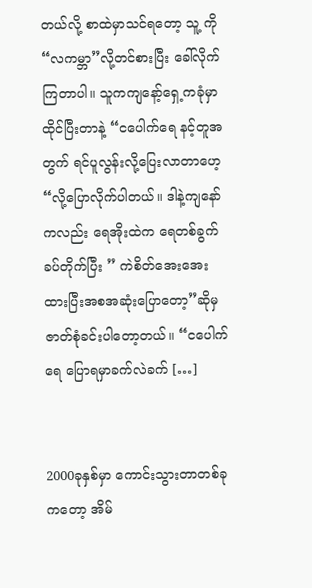တယ်လို့ စာထဲမှာသင်ရတော့ သူ့ ကို “လကမ္ဘာ”လို့တင်စားပြီး ခေါ်လိုက်ကြတာပါ။ သူကကျနော့်ရှေ့ကခုံမှာထိုင်ပြီးတာနဲ့ “ငပေါက်ရေ နင့်တူအတွက် ရင်ပူလွန်းလို့ပြေးလာတာဟေ့ “လို့ပြောလိုက်ပါတယ်။ ဒါနဲ့ကျနော်ကလည်း ရေအိုးထဲက ရေတစ်ခွက်ခပ်တိုက်ပြီး ” ကဲစိတ်အေးအေးထားပြီးအစအဆုံးပြောတော့”ဆိုမှဇာတ်စုံခင်းပါတော့တယ်။ “ငပေါက်ရေ ပြောရမှာခက်လဲခက် […]


2000ခုနှစ်မှာ ကောင်းသွားတာတစ်ခုကတော့ အိမ်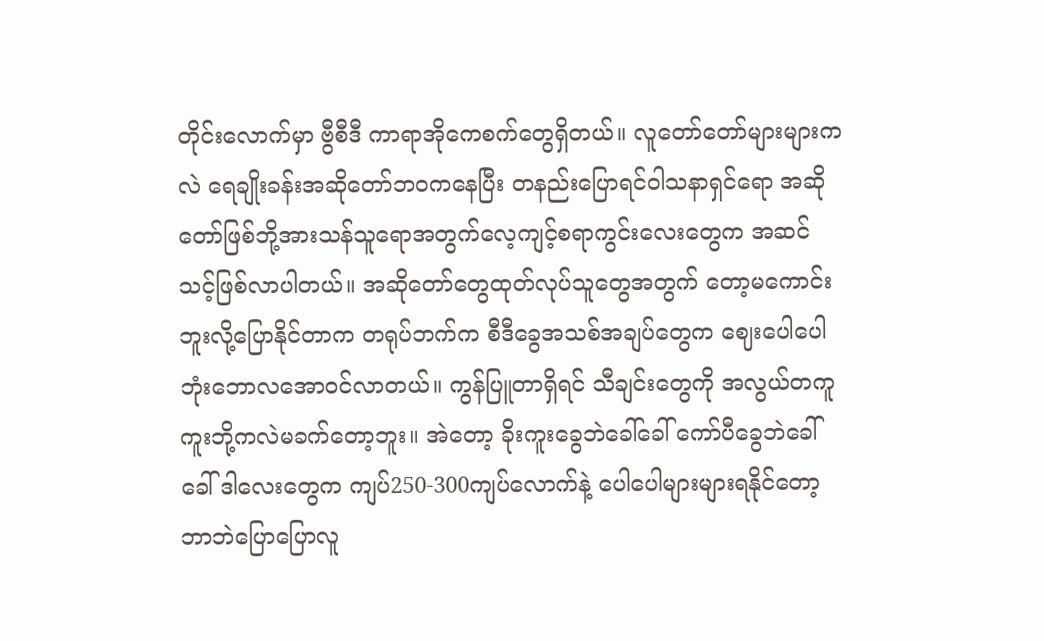တိုင်းလောက်မှာ ဗွီစီဒီ ကာရာအိုကေစက်တွေရှိတယ်။ လူတော်တော်များများကလဲ ရေချိုးခန်းအဆိုတော်ဘဝကနေပြီး တနည်းပြောရင်ဝါသနာရှင်ရော အဆိုတော်ဖြစ်ဘို့အားသန်သူရောအတွက်လေ့ကျင့်စရာကွင်းလေးတွေက အဆင်သင့်ဖြစ်လာပါတယ်။ အဆိုတော်တွေထုတ်လုပ်သူတွေအတွက် တော့မကောင်းဘူးလို့ပြောနိုင်တာက တရုပ်ဘက်က စီဒီခွေအသစ်အချပ်တွေက ဈေးပေါပေါ ဘုံးဘောလအောဝင်လာတယ်။ ကွန်ပြူတာရှိရင် သီချင်းတွေကို အလွယ်တကူကူးဘို့ကလဲမခက်တော့ဘူး။ အဲတော့ ခိုးကူးခွေဘဲခေါ်ခေါ် ကော်ပီခွေဘဲခေါ်ခေါ် ဒါလေးတွေက ကျပ်250-300ကျပ်လောက်နဲ့ ပေါပေါများများရနိုင်တော့ ဘာဘဲပြောပြောလူ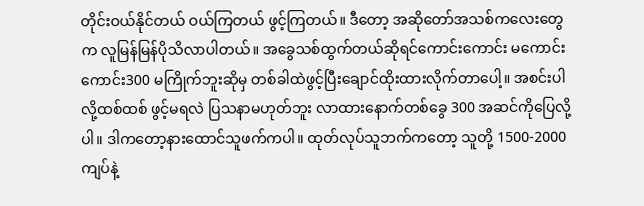တိုင်းဝယ်နိုင်တယ် ဝယ်ကြတယ် ဖွင့်ကြတယ်။ ဒီတော့ အဆိုတော်အသစ်ကလေးတွေက လူမြန်မြန်ပိုသိလာပါတယ်။ အခွေသစ်ထွက်တယ်ဆိုရင်ကောင်းကောင်း မကောင်းကောင်း300 မကြိုက်ဘူးဆိုမှ တစ်ခါထဲဖွင့်ပြီးချောင်ထိုးထားလိုက်တာပေါ့။ အစင်းပါလို့ထစ်ထစ် ဖွင့်မရလဲ ပြသနာမဟုတ်ဘူး လာထားနောက်တစ်ခွေ 300 အဆင်ကိုပြေလို့ပါ။ ဒါကတော့နားထောင်သူဖက်ကပါ။ ထုတ်လုပ်သူဘက်ကတော့ သူတို့ 1500-2000ကျပ်နဲ့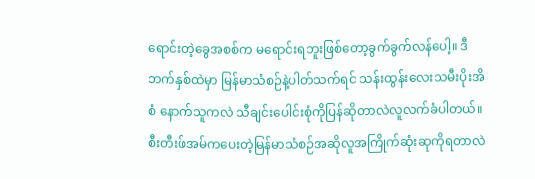ရောင်းတဲ့ခွေအစစ်က မရောင်းရဘူးဖြစ်တော့ခွက်ခွက်လန်ပေါ့။ ဒီဘက်နှစ်ထဲမှာ မြန်မာသံစဉ်နဲ့ပါတ်သက်ရင် သန်းထွန်းလေးသမီးပိုးအိစံ နောက်သူကလဲ သီချင်းပေါင်းစုံကိုပြန်ဆိုတာလဲလူလက်ခံပါတယ်။ စီးတီးဖ်အမ်ကပေးတဲ့မြန်မာသံစဉ်အဆိုလူအကြိုက်ဆုံးဆုကိုရတာလဲ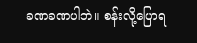ခဏခဏပါဘဲ။ စန်းလို့ပြောရ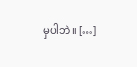မှပါဘဲ။ […]